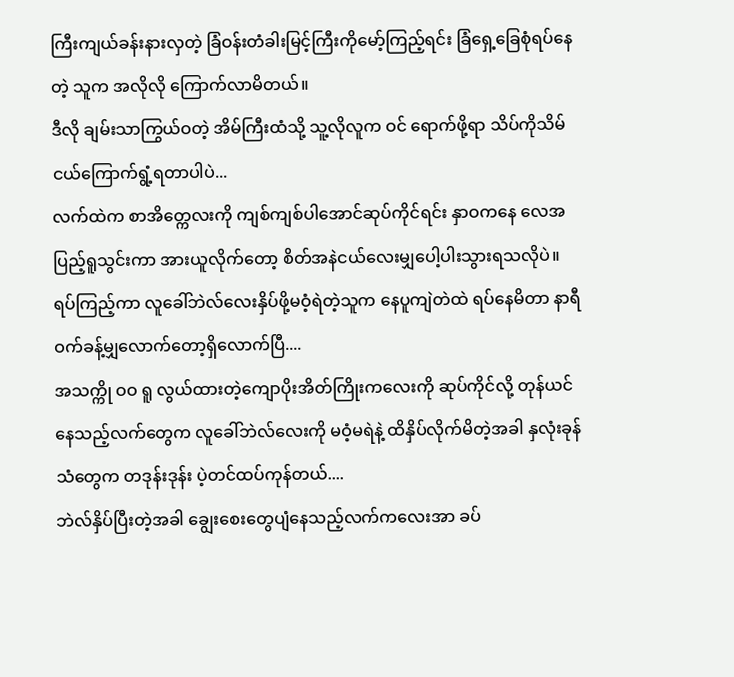ကြီးကျယ်ခန်းနားလှတဲ့ ခြံဝန်းတံခါးမြင့်ကြီးကိုမော့်ကြည့်ရင်း ခြံရှေ့ခြေစုံရပ်နေတဲ့ သူက အလိုလို ကြောက်လာမိတယ်။
ဒီလို ချမ်းသာကြွယ်ဝတဲ့ အိမ်ကြီးထံသို့ သူ့လိုလူက ဝင် ရောက်ဖို့ရာ သိပ်ကိုသိမ်ငယ်ကြောက်ရွံ့ရတာပါပဲ...
လက်ထဲက စာအိတ္ကေလးကို ကျစ်ကျစ်ပါအောင်ဆုပ်ကိုင်ရင်း နှာဝကနေ လေအပြည့်ရူသွင်းကာ အားယူလိုက်တော့ စိတ်အနဲငယ်လေးမျှပေါ့ပါးသွားရသလိုပဲ။
ရပ်ကြည့်ကာ လူခေါ်ဘဲလ်လေးနှိပ်ဖို့မဝံ့ရဲတဲ့သူက နေပူကျဲတဲထဲ ရပ်နေမိတာ နာရီဝက်ခန့်မျှလောက်တော့ရှိလောက်ပြီ....
အသက္ကို ဝဝ ရူ လွယ်ထားတဲ့ကျောပိုးအိတ်ကြိုးကလေးကို ဆုပ်ကိုင်လို့ တုန်ယင်နေသည့်လက်တွေက လူခေါ်ဘဲလ်လေးကို မဝံ့မရဲနဲ့ ထိနှိပ်လိုက်မိတဲ့အခါ နှလုံးခုန်သံတွေက တဒုန်းဒုန်း ပဲ့တင်ထပ်ကုန်တယ်....
ဘဲလ်နှိပ်ပြီးတဲ့အခါ ချွေးစေးတွေပျံနေသည့်လက်ကလေးအာ ခပ်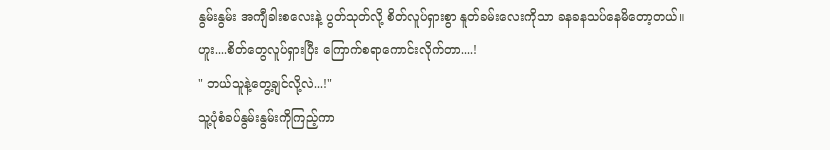နွမ်းနွမ်း အကျီခါးစလေးနဲ့ ပွတ်သုတ်လို့ စိတ်လူပ်ရှားစွာ နူတ်ခမ်းလေးကိုသာ ခနခနသပ်နေမိတော့တယ်။
ဟူး....စိတ်တွေလူပ်ရှားပြီး ကြောက်စရာကောင်းလိုက်တာ....!
" ဘယ်သူနဲ့တွေ့ချင်လို့လဲ...!"
သူ့ပုံစံခပ်နွမ်းနွမ်းကိုကြည့်ကာ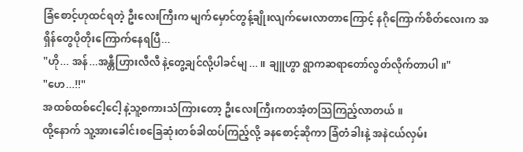ခြံစောင့်ဟုထင်ရတဲ့ ဦးလေးကြီးက မျက်မှောင်တွန့်ချိုးလျက်မေးလာတာကြောင့် နဂိုကြောက်စိတ်လေးက အရှိန်တွေပိုတိုးကြောက်နေရပြီ...
"ဟို... အန်...အန္တီဟြားလီလီ နဲ့တွေ့ချင်လို့ပါခင်မျ...။ ချူဟွာ ရွာကဆရာတော်လွတ်လိုက်တာပါ။"
"ဟေ...!!"
အထစ်ထစ်ငေါ့ငေါ့ နဲ့သူ့စကားသံကြားတော့ ဦးလေးကြီးကတအံ့တသြကြည့်လာတယ်။
ထို့နောက် သူ့အားခေါင်းစခြေဆုံးတစ်ခါထပ်ကြည့်လို့ ခနစောင့်ဆိုကာ ခြံတံခါးနဲ့ အနဲငယ်လှမ်း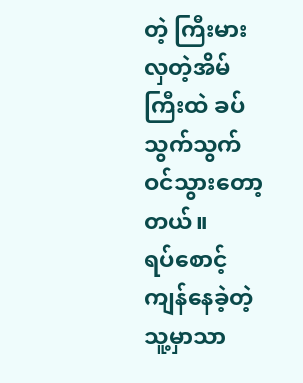တဲ့ ကြီးမားလှတဲ့အိမ်ကြီးထဲ ခပ်သွက်သွက်ဝင်သွားတော့တယ်။
ရပ်စောင့်ကျန်နေခဲ့တဲ့သူ့မှာသာ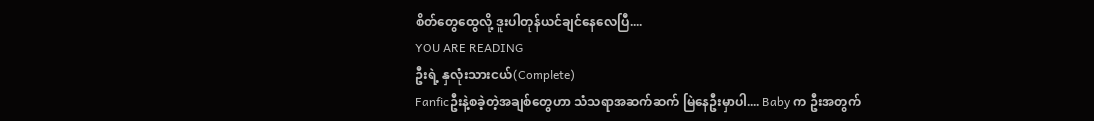စိတ်တွေထွေလို့ ဒူးပါတုန်ယင်ချင်နေလေပြီ....
YOU ARE READING
ဦးရဲ့ နှလုံးသားငယ်(Complete)
Fanficဦးနဲ့စခဲ့တဲ့အချစ်တွေဟာ သံသရာအဆက်ဆက် မြဲနေဦးမှာပါ.... Baby က ဦးအတွက်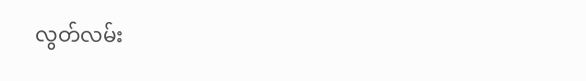လွတ်လမ်း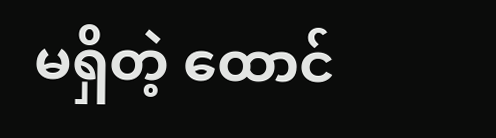မရှိတဲ့ ထောင်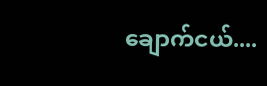ချောက်ငယ်....